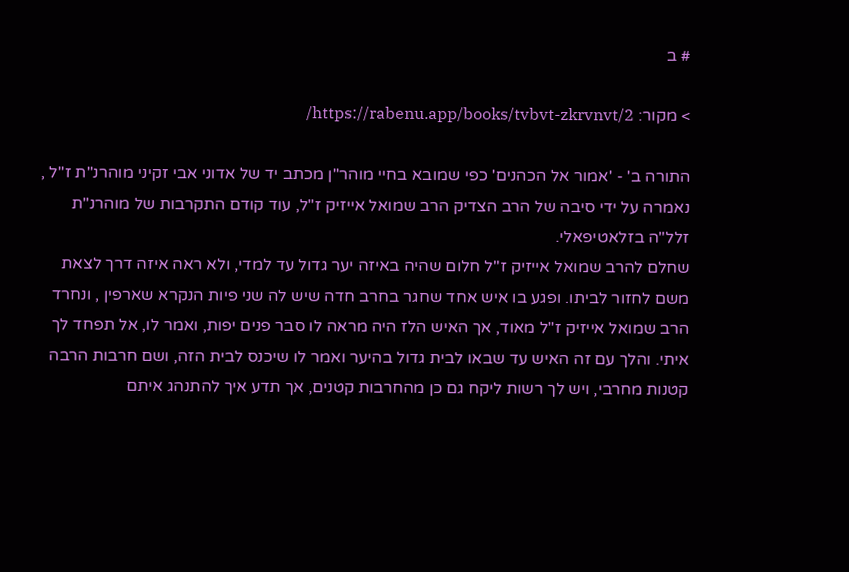# ב

> מקור: https://rabenu.app/books/tvbvt-zkrvnvt/2/

התורה ב' - 'אמור אל הכהנים' כפי שמובא בחיי מוהר"ן מכתב יד של אדוני אבי זקיני מוהרנ"ת ז"ל , נאמרה על ידי סיבה של הרב הצדיק הרב שמואל אייזיק ז"ל, עוד קודם התקרבות של מוהרנ"ת זלל"ה בזלאטיפאלי.
שחלם להרב שמואל אייזיק ז"ל חלום שהיה באיזה יער גדול עד למדי, ולא ראה איזה דרך לצאת משם לחזור לביתו. ופגע בו איש אחד שחגר בחרב חדה שיש לה שני פיות הנקרא שארפין , ונחרד הרב שמואל אייזיק ז"ל מאוד, אך האיש הלז היה מראה לו סבר פנים יפות, ואמר לו, אל תפחד לך איתי. והלך עם זה האיש עד שבאו לבית גדול בהיער ואמר לו שיכנס לבית הזה, ושם חרבות הרבה קטנות מחרבי, ויש לך רשות ליקח גם כן מהחרבות קטנים, אך תדע איך להתנהג איתם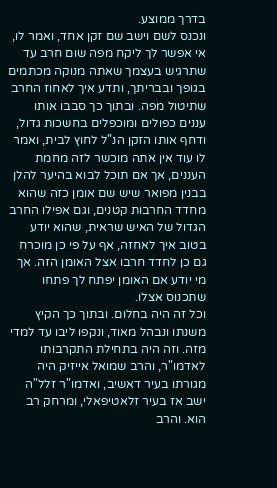בדרך ממוצע.
ונכנס לשם וישב שם זקן אחד, ואמר לו, אי אפשר לך ליקח מפה שום חרב עד שתרגיש בעצמך שאתה מנוקה מכתמים בגופך ובבריתך, ותדע איך לאחוז החרב שתיטול מפה. ובתוך כך סבבו אותו עננים כפולים ומוכפלים בחשכות גדול, ודחף אותו הזקן הנ"ל לחוץ לבית, ואמר לו עוד אין אתה מוכשר לזה מחמת העננים, אך אם תוכל לבוא בהיער להלן בבנין מפואר שיש שם אומן כזה שהוא מחדד החרבות קטנים, וגם אפילו החרב הגדול של האיש שראית, שהוא יודע בטוב איך לאחזה, אף על פי כן מוכרח גם כן לחדד חרבו אצל האומן הזה. אך מי יודע אם האומן יפתח לך פתחו שתכנוס אצלו.
וכל זה היה בחלום. ובתוך כך הקיץ משנתו ונבהל מאוד, ונקפו ליבו עד למדי מזה. וזה היה בתחילת התקרבותו לאדמו"ר, והרב שמואל אייזיק היה מגורתו בעיר דאשיב, ואדמו"ר זלל"ה ישב אז בעיר זלאטיפאלי, ומרחק רב הוא. והרב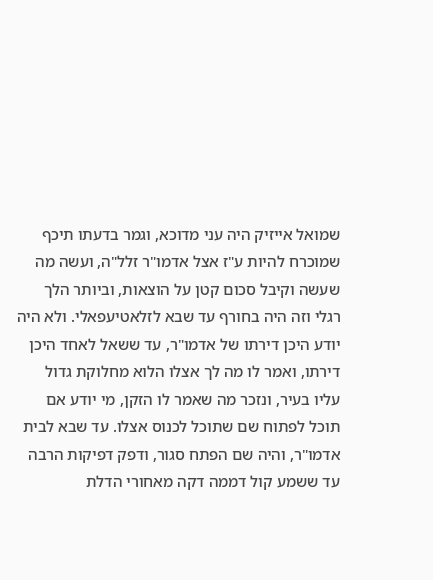שמואל אייזיק היה עני מדוכא, וגמר בדעתו תיכף שמוכרח להיות ע"ז אצל אדמו"ר זלל"ה, ועשה מה שעשה וקיבל סכום קטן על הוצאות, וביותר הלך רגלי וזה היה בחורף עד שבא לזלאטיעפאלי. ולא היה יודע היכן דירתו של אדמו"ר, עד ששאל לאחד היכן דירתו, ואמר לו מה לך אצלו הלוא מחלוקת גדול עליו בעיר, ונזכר מה שאמר לו הזקן, מי יודע אם תוכל לפתוח שם שתוכל לכנוס אצלו. עד שבא לבית אדמו"ר, והיה שם הפתח סגור, ודפק דפיקות הרבה עד ששמע קול דממה דקה מאחורי הדלת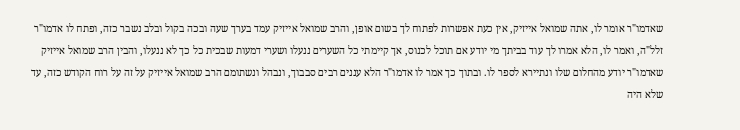שאדמו"ר אומר לו, אתה שמואל אייזיק, אין כעת אפשרות לפתוח לך בשום אופן, והרב שמואל אייזיק עמד בערך שעה ובכה בקול ובלב נשבר כזה, ופתח לו אדמו"ר זלל"ה, ואמר לו, הלא אמרו לך עוד בביתך מי יודע אם תוכל לכנוס, אך קיימתי כל השערים ננעלו ושערי דמעות שבכית כל כך לא ננעלו, והבין הרב שמואל אייזיק שאדמו"ר יודע מהחלום שלו ונתיירא לספר לו. ובתוך כך אמר לו אדמו"ר הלא עננים רבים סבבוך, ונבהל ונשתומם הרב שמואל אייזיק על זה על רוח הקודש כזה, עד שלא היה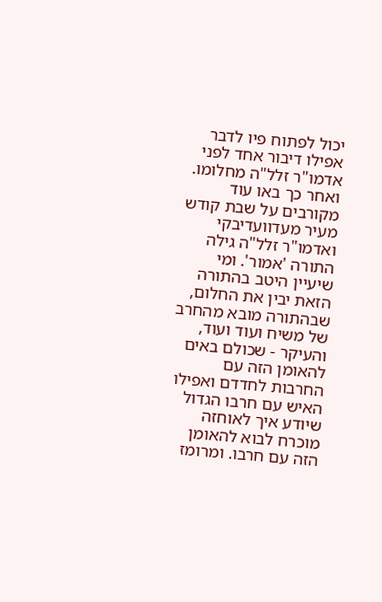יכול לפתוח פיו לדבר אפילו דיבור אחד לפני אדמו"ר זלל"ה מחלומו.
ואחר כך באו עוד מקורבים על שבת קודש מעיר מעדוועדיבקי ואדמו"ר זלל"ה גילה התורה 'אמור'. ומי שיעיין היטב בהתורה הזאת יבין את החלום, שבהתורה מובא מהחרב של משיח ועוד ועוד, והעיקר - שכולם באים להאומן הזה עם החרבות לחדדם ואפילו האיש עם חרבו הגדול שיודע איך לאוחזה מוכרח לבוא להאומן הזה עם חרבו. ומרומז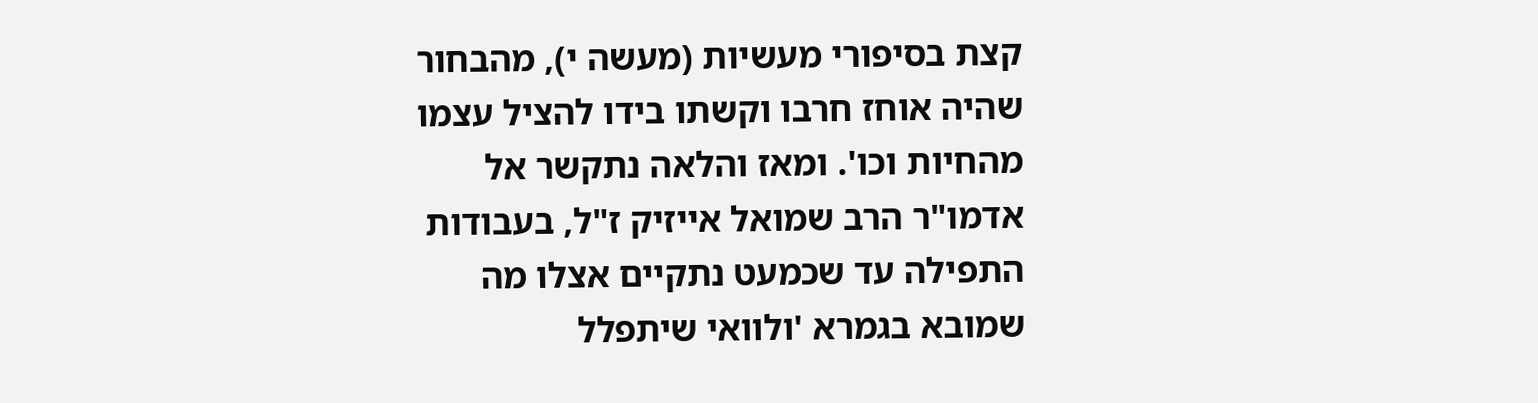קצת בסיפורי מעשיות (מעשה י), מהבחור שהיה אוחז חרבו וקשתו בידו להציל עצמו מהחיות וכו'. ומאז והלאה נתקשר אל אדמו"ר הרב שמואל אייזיק ז"ל, בעבודות התפילה עד שכמעט נתקיים אצלו מה שמובא בגמרא 'ולוואי שיתפלל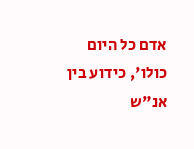אדם כל היום כולו', כידוע בין אנ"ש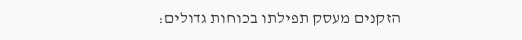הזקנים מעסק תפילתו בכוחות גדולים: